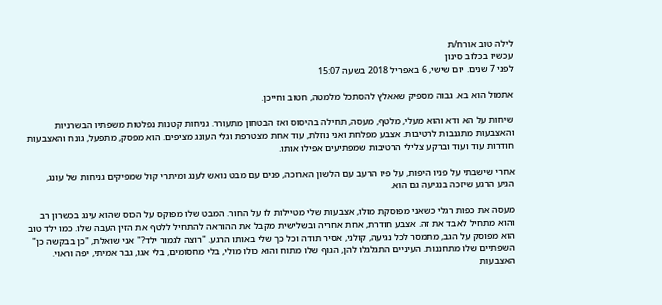לילה טוב אורח/ת
עכשיו בכלוב סינון
לפני 7 שנים. יום שישי, 6 באפריל 2018 בשעה 15:07

אתמול הוא בא. גבוה מספיק שאאלץ להסתכל מלמטה, חטוב וחייכן.

שיחות על הא ודא והוא מעלי, מלטף, מעסה, תחילה בהיסוס ואז הבטחון מתעורר. גניחות קטנות נפלטות משפתיו הבשרניות והאצבעות מתגנבות לרטיבות. אצבע מפלחת ואני נוזלת, עוד אחת מצטרפת וגלי העונג מציפים. הוא מפסק, מתפעל, גונח והאצבעות חודרות עוד ועוד וברקע צלילי הרטיבות שמפתיעים אפילו אותו.

אחרי שישבתי על פניו היפות, על פיו הרעב עם הלשון הארוכה, פנים עם מבט נואש לענג ומיתרי קול שמפיקים גניחות של עונג, הגיע הרגע שיזכה בנגיעה גם הוא.

מעסה את כפות רגלי כשאני מפוסקת מולו, אצבעות שלי מטיילות לו על החור. המבט שלו מפוקס על הכוס שהוא עינג בכשרון רב והוא מתחיל לאבד את זה. אצבע חודרת, אחת אחריה ובשלישית מקבל את ההוראה להתחיל ללטף את הזין העבה שלו. כמו ילד טוב הוא מפוסק על הגב, מתמסר לכל נגיעה, קולני, אסיר תודה וכל כך שלי באותו הרגע. "רוצה לגמור ילד?" אני שואלת, "כן בבקשה כן" השפתיים שלו מתחננות. העיניים התגלגלו להן, הגוף שלו מתוח והוא כולו מולי, בלי מחסומים, בלי אגו, גבר אמיתי, יפה וראוי. האצבעות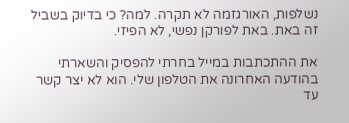נשלפות, האורגזמה לא תקרה. למה? כי בדיוק בשביל זה באת. באת לפורקן נפשי, לא הפיזי.

את ההתכתבות במייל בחרתי להפסיק והשארתי בהודעה האחרונה את הטלפון שלי. הוא לא יצר קשר עד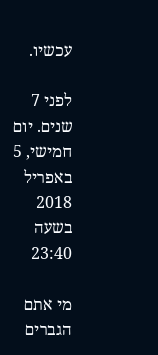עכשיו.

לפני 7 שנים. יום חמישי, 5 באפריל 2018 בשעה 23:40

מי אתם הגברים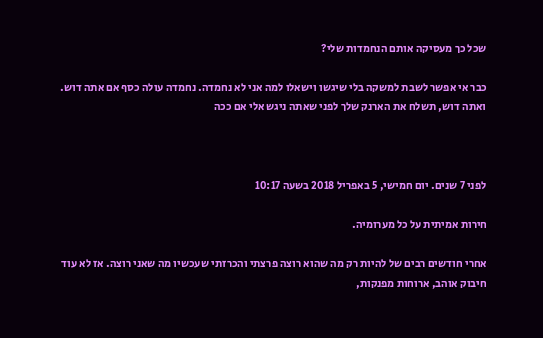שכל כך מעסיקה אותם הנחמדות שלי?

כבר אי אפשר לשבת למשקה בלי שיגשו וישאלו למה אני לא נחמדה. נחמדה עולה כסף אם אתה דוש. ואתה דוש, תשלח את הארנק שלך לפני שאתה ניגש אלי אם ככה



לפני 7 שנים. יום חמישי, 5 באפריל 2018 בשעה 10:17

חירות אמיתית על כל מערומיה.

אחרי חודשים רבים של להיות רק מה שהוא רוצה פרצתי והכרזתי שעכשיו מה שאני רוצה. אז לא עוד חיבוק אוהב, ארוחות מפנקות,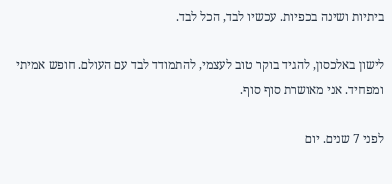ביתיות ושינה בכפיות. עכשיו לבד, הכל לבד.

לישון באלכסון, להגיד בוקר טוב לעצמי, להתמודד לבד עם העולם. חופש אמיתי ומפחיד. אני מאושרת סוף סוף.

לפני 7 שנים. יום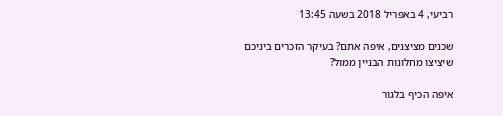רביעי, 4 באפריל 2018 בשעה 13:45

שכנים מציצנים, איפה אתם? בעיקר הזכרים ביניכם שיציצו מחלונות הבניין ממול?

איפה הכיף בלגור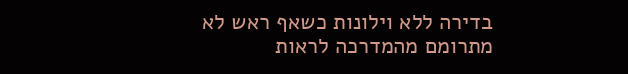בדירה ללא וילונות כשאף ראש לא מתרומם מהמדרכה לראות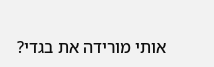אותי מורידה את בגדי?